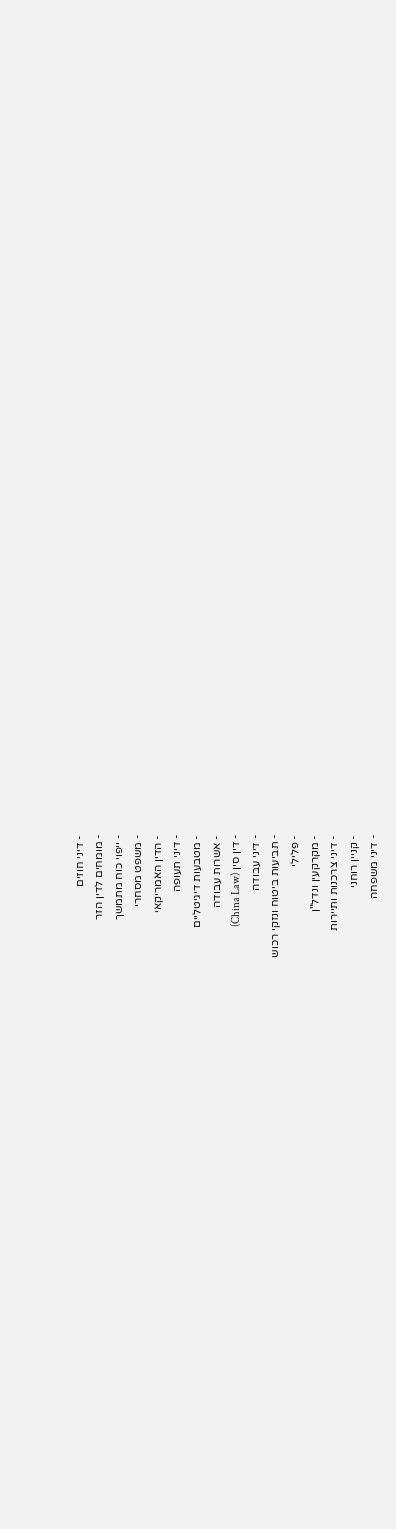- דיני חוזים
- מומחים לדין הזר
- ייפוי כוח מתמשך
- משפט מסחרי
- הדין האמריקאי
- דיני תעופה
- מטבעות דיגיטליים
- אשרות עבודה
- דין סין (China Law)
- דיני עבודה
- תביעות ביטוח ונזקי רכוש
- פלילי
- מקרקעין ונדל"ן
- דיני צרכנות ותיירות
- קניין רוחני
- דיני משפחה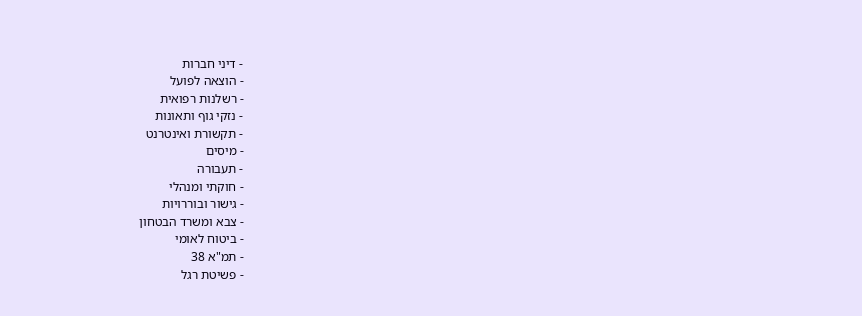- דיני חברות
- הוצאה לפועל
- רשלנות רפואית
- נזקי גוף ותאונות
- תקשורת ואינטרנט
- מיסים
- תעבורה
- חוקתי ומנהלי
- גישור ובוררויות
- צבא ומשרד הבטחון
- ביטוח לאומי
- תמ"א 38
- פשיטת רגל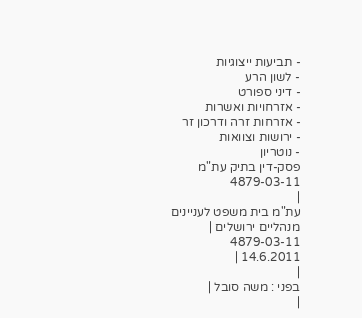- תביעות ייצוגיות
- לשון הרע
- דיני ספורט
- אזרחויות ואשרות
- אזרחות זרה ודרכון זר
- ירושות וצוואות
- נוטריון
פסק-דין בתיק עת"מ 4879-03-11
|
עת"מ בית משפט לעניינים מנהליים ירושלים |
4879-03-11
14.6.2011 |
|
בפני : משה סובל |
|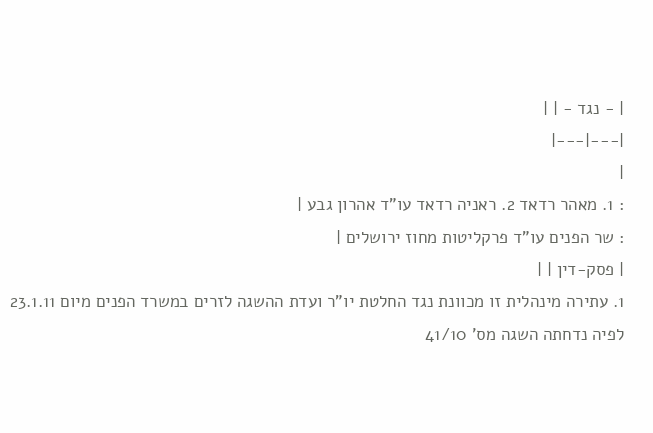| - נגד - | |
|---|---|
|
: 1. מאהר רדאד 2. ראניה רדאד עו"ד אהרון גבע |
: שר הפנים עו"ד פרקליטות מחוז ירושלים |
| פסק-דין | |
1. עתירה מינהלית זו מכוונת נגד החלטת יו"ר ועדת ההשגה לזרים במשרד הפנים מיום 23.1.11 לפיה נדחתה השגה מס' 41/10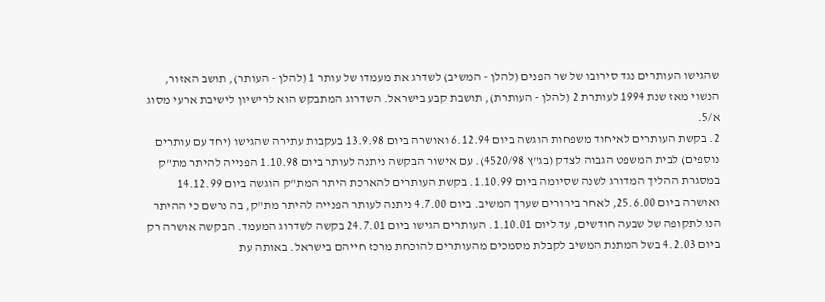שהגישו העותרים נגד סירובו של שר הפנים (להלן - המשיב) לשדרג את מעמדו של עותר 1 (להלן - העותר), תושב האזור, הנשוי מאז שנת 1994 לעותרת 2 (להלן - העותרת), תושבת קבע בישראל. השדרוג המתבקש הוא לרישיון לישיבת ארעי מסוג א/5.
2. בקשת העותרים לאיחוד משפחות הוגשה ביום 6.12.94 ואושרה ביום 13.9.98 בעקבות עתירה שהגישו (יחד עם עותרים נוספים) לבית המשפט הגבוה לצדק (בג"ץ 4520/98). עם אישור הבקשה ניתנה לעותר ביום 1.10.98 הפנייה להיתר מת"ק במסגרת ההליך המדורג לשנה שסיומה ביום 1.10.99. בקשת העותרים להארכת היתר המת"ק הוגשה ביום 14.12.99 ואושרה ביום 25.6.00, לאחר בירורים שערך המשיב. ביום 4.7.00 ניתנה לעותר הפנייה להיתר מת"ק, בה נרשם כי ההיתר הנו לתקופה של שבעה חודשים, עד ליום 1.10.01. העותרים הגישו ביום 24.7.01 בקשה לשדרוג המעמד. הבקשה אושרה רק ביום 4.2.03 בשל המתנת המשיב לקבלת מסמכים מהעותרים להוכחת מרכז חייהם בישראל. באותה עת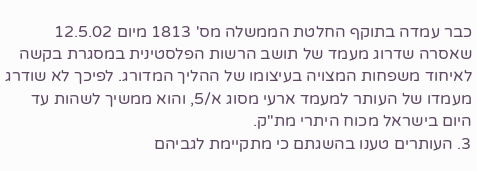כבר עמדה בתוקף החלטת הממשלה מס' 1813 מיום 12.5.02 שאסרה שדרוג מעמד של תושב הרשות הפלסטינית במסגרת בקשה לאיחוד משפחות המצויה בעיצומו של ההליך המדורג. לפיכך לא שודרג מעמדו של העותר למעמד ארעי מסוג א/5, והוא ממשיך לשהות עד היום בישראל מכוח היתרי מת"ק.
3. העותרים טענו בהשגתם כי מתקיימת לגביהם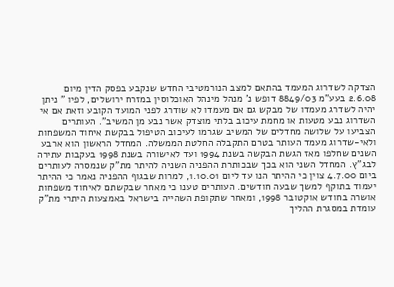הצדקה לשדרוג המעמד בהתאם למצב הנורמטיבי החדש שנקבע בפסק הדין מיום 2.6.08 בעע"מ 8849/03 דופש נ' מנהל מינהל האוכלוסין במזרח ירושלים, לפיו " ניתן יהיה לשדרג מעמדו של מבקש גם אם מעמדו לא שודרג לפני המועד הקובע וזאת אם אי השדרוג נבע מטעות או מחמת עיכוב בלתי מוצדק אשר נבע מן המשיב". העותרים הצביעו על שלושה מחדלים של המשיב שגרמו לעיכוב הטיפול בבקשת איחוד המשפחות ולאי-שדרוג מעמד העותר בטרם התקבלה החלטת הממשלה. המחדל הראשון הוא ארבע השנים שחלפו מאז הגשת הבקשה בשנת 1994 ועד לאישורה בשנת 1998 בעקבות עתירה לבג"ץ. המחדל השני הוא בכך שבכותרת ההפניה השניה להיתר מת"ק שנמסרה לעותרים ביום 4.7.00 צוין כי ההיתר הנו עד ליום 1.10.01, למרות שבגוף ההפניה נאמר כי ההיתר יעמוד בתוקף למשך שבעה חודשים. העותרים טענו כי מאחר שבקשתם לאיחוד משפחות אושרה בחודש אוקטובר 1998, ומאחר שתקופת השהייה בישראל באמצעות היתרי מת"ק עומדת במסגרת ההליך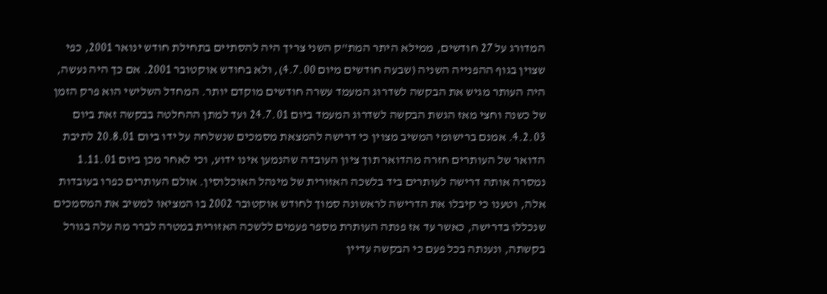המדורג על 27 חודשים, ממילא היתר המת"ק השני צריך היה להסתיים בתחילת חודש ינואר 2001, כפי שצוין בגוף ההפנייה השניה (שבעה חודשים מיום 4.7.00), ולא בחודש אוקטובר 2001. אם כך היה נעשה, היה העותר מגיש את הבקשה לשדרוג המעמד עשרה חודשים מוקדם יותר. המחדל השלישי הוא פרק הזמן של כשנה וחצי מאז הגשת הבקשה לשדרוג המעמד ביום 24.7.01 ועד למתן ההחלטה בבקשה זאת ביום 4.2.03. אמנם ברישומי המשיב מצוין כי דרישה להמצאת מסמכים שנשלחה על ידו ביום 20.8.01 לתיבת הדואר של העותרים חזרה מהדואר תוך ציון העובדה שהנמען אינו ידוע, וכי לאחר מכן ביום 1.11.01 נמסרה אותה דרישה לעותרים ביד בלשכה האזורית של מינהל האוכלוסין. אולם העותרים כפרו בעובדות אלה, וטענו כי קיבלו את הדרישה לראשונה סמוך לחודש אוקטובר 2002 בו המציאו למשיב את המסמכים שנכללו בדרישה, כאשר עד אז פנתה העותרת מספר פעמים ללשכה האזורית במטרה לברר מה עלה בגורל בקשתה, ונענתה בכל פעם כי הבקשה עדיין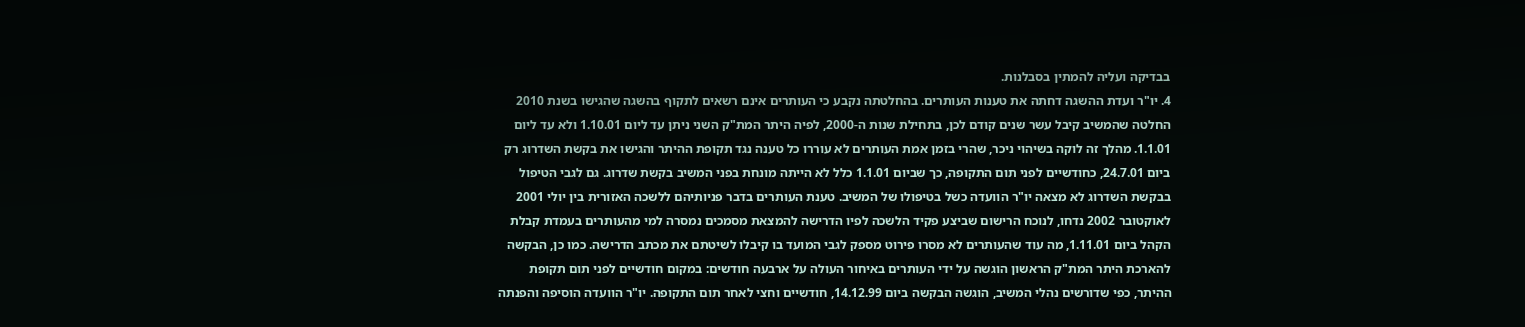בבדיקה ועליה להמתין בסבלנות.
4. יו"ר ועדת ההשגה דחתה את טענות העותרים. בהחלטתה נקבע כי העותרים אינם רשאים לתקוף בהשגה שהגישו בשנת 2010 החלטה שהמשיב קיבל עשר שנים קודם לכן, בתחילת שנות ה-2000, לפיה היתר המת"ק השני ניתן עד ליום 1.10.01 ולא עד ליום 1.1.01. מהלך זה לוקה בשיהוי ניכר, שהרי בזמן אמת העותרים לא עוררו כל טענה נגד תקופת ההיתר והגישו את בקשת השדרוג רק ביום 24.7.01, כחודשיים לפני תום התקופה, כך שביום 1.1.01 כלל לא הייתה מונחת בפני המשיב בקשת שדרוג. גם לגבי הטיפול בבקשת השדרוג לא מצאה יו"ר הוועדה כשל בטיפולו של המשיב. טענת העותרים בדבר פניותיהם ללשכה האזורית בין יולי 2001 לאוקטובר 2002 נדחו, לנוכח הרישום שביצע פקיד הלשכה לפיו הדרישה להמצאת מסמכים נמסרה למי מהעותרים בעמדת קבלת הקהל ביום 1.11.01, מה עוד שהעותרים לא מסרו פירוט מספק לגבי המועד בו קיבלו לשיטתם את מכתב הדרישה. כמו כן, הבקשה להארכת היתר המת"ק הראשון הוגשה על ידי העותרים באיחור העולה על ארבעה חודשים: במקום חודשיים לפני תום תקופת ההיתר, כפי שדורשים נהלי המשיב, הוגשה הבקשה ביום 14.12.99, חודשיים וחצי לאחר תום התקופה. יו"ר הוועדה הוסיפה והפנתה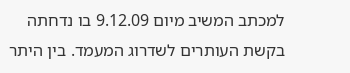למכתב המשיב מיום 9.12.09 בו נדחתה בקשת העותרים לשדרוג המעמד. בין היתר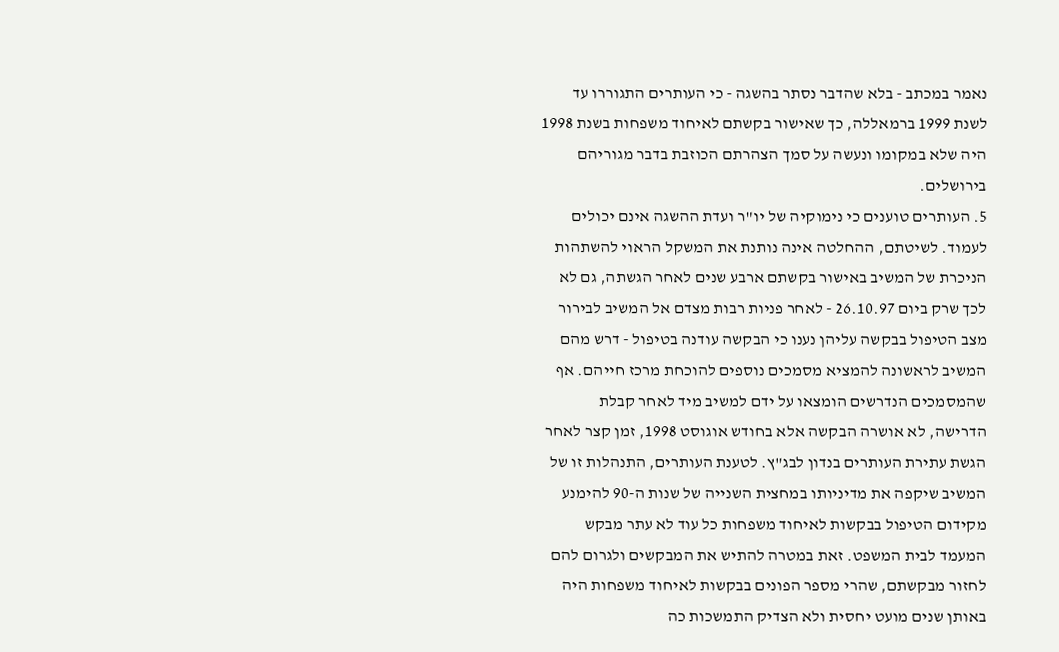נאמר במכתב - בלא שהדבר נסתר בהשגה - כי העותרים התגוררו עד לשנת 1999 ברמאללה, כך שאישור בקשתם לאיחוד משפחות בשנת 1998 היה שלא במקומו ונעשה על סמך הצהרתם הכוזבת בדבר מגוריהם בירושלים.
5. העותרים טוענים כי נימוקיה של יו"ר ועדת ההשגה אינם יכולים לעמוד. לשיטתם, ההחלטה אינה נותנת את המשקל הראוי להשתהות הניכרת של המשיב באישור בקשתם ארבע שנים לאחר הגשתה, גם לא לכך שרק ביום 26.10.97 - לאחר פניות רבות מצדם אל המשיב לבירור מצב הטיפול בבקשה עליהן נענו כי הבקשה עודנה בטיפול - דרש מהם המשיב לראשונה להמציא מסמכים נוספים להוכחת מרכז חייהם. אף שהמסמכים הנדרשים הומצאו על ידם למשיב מיד לאחר קבלת הדרישה, לא אושרה הבקשה אלא בחודש אוגוסט 1998, זמן קצר לאחר הגשת עתירת העותרים בנדון לבג"ץ. לטענת העותרים, התנהלות זו של המשיב שיקפה את מדיניותו במחצית השנייה של שנות ה-90 להימנע מקידום הטיפול בבקשות לאיחוד משפחות כל עוד לא עתר מבקש המעמד לבית המשפט. זאת במטרה להתיש את המבקשים ולגרום להם לחזור מבקשתם, שהרי מספר הפונים בבקשות לאיחוד משפחות היה באותן שנים מועט יחסית ולא הצדיק התמשכות כה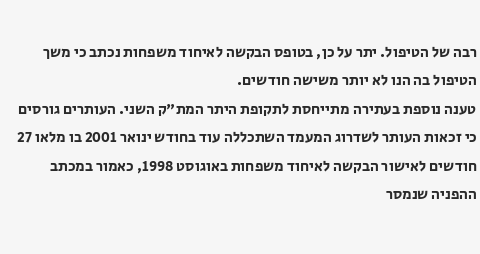רבה של הטיפול. יתר על כן, בטופס הבקשה לאיחוד משפחות נכתב כי משך הטיפול בה הנו לא יותר משישה חודשים.
טענה נוספת בעתירה מתייחסת לתקופת היתר המת"ק השני. העותרים גורסים כי זכאות העותר לשדרוג המעמד השתכללה עוד בחודש ינואר 2001 בו מלאו 27 חודשים לאישור הבקשה לאיחוד משפחות באוגוסט 1998, כאמור במכתב ההפניה שנמסר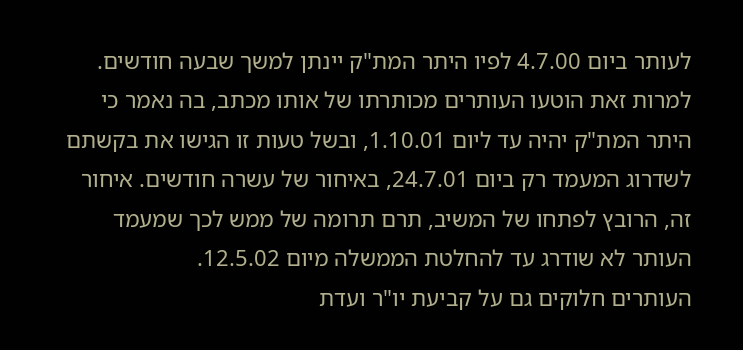לעותר ביום 4.7.00 לפיו היתר המת"ק יינתן למשך שבעה חודשים. למרות זאת הוטעו העותרים מכותרתו של אותו מכתב, בה נאמר כי היתר המת"ק יהיה עד ליום 1.10.01, ובשל טעות זו הגישו את בקשתם לשדרוג המעמד רק ביום 24.7.01, באיחור של עשרה חודשים. איחור זה, הרובץ לפתחו של המשיב, תרם תרומה של ממש לכך שמעמד העותר לא שודרג עד להחלטת הממשלה מיום 12.5.02.
העותרים חלוקים גם על קביעת יו"ר ועדת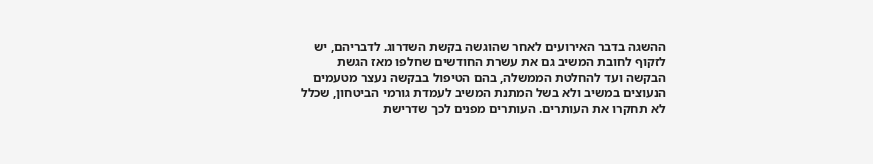ההשגה בדבר האירועים לאחר שהוגשה בקשת השדרוג. לדבריהם, יש לזקוף לחובת המשיב גם את עשרת החודשים שחלפו מאז הגשת הבקשה ועד להחלטת הממשלה, בהם הטיפול בבקשה נעצר מטעמים הנעוצים במשיב ולא בשל המתנת המשיב לעמדת גורמי הביטחון, שכלל לא תחקרו את העותרים. העותרים מפנים לכך שדרישת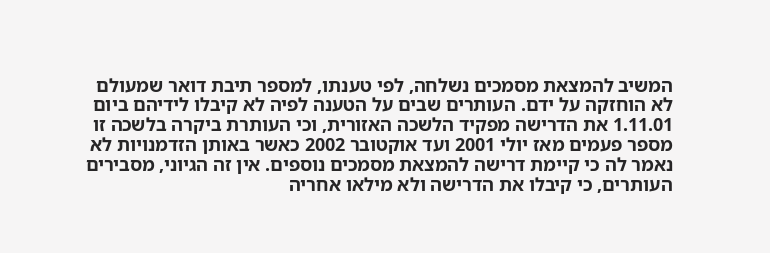המשיב להמצאת מסמכים נשלחה, לפי טענתו, למספר תיבת דואר שמעולם לא הוחזקה על ידם. העותרים שבים על הטענה לפיה לא קיבלו לידיהם ביום 1.11.01 את הדרישה מפקיד הלשכה האזורית, וכי העותרת ביקרה בלשכה זו מספר פעמים מאז יולי 2001 ועד אוקטובר 2002 כאשר באותן הזדמנויות לא נאמר לה כי קיימת דרישה להמצאת מסמכים נוספים. אין זה הגיוני, מסבירים העותרים, כי קיבלו את הדרישה ולא מילאו אחריה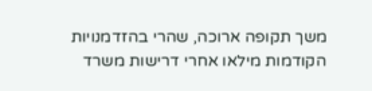משך תקופה ארוכה, שהרי בהזדמנויות הקודמות מילאו אחרי דרישות משרד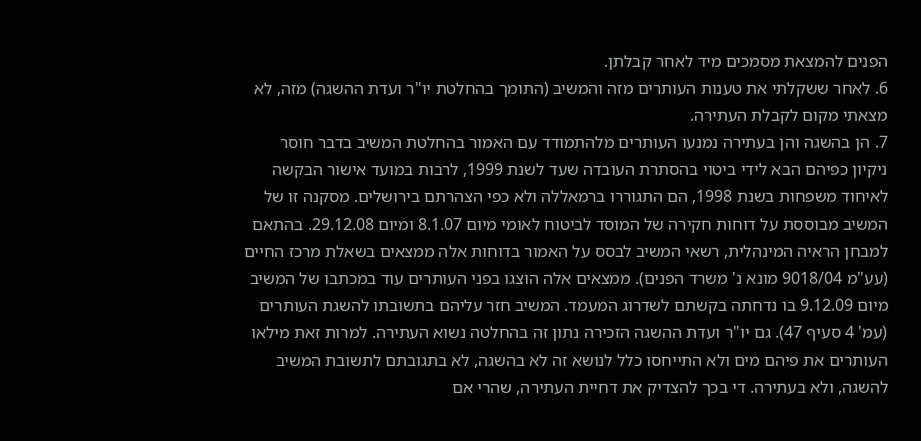הפנים להמצאת מסמכים מיד לאחר קבלתן.
6. לאחר ששקלתי את טענות העותרים מזה והמשיב (התומך בהחלטת יו"ר ועדת ההשגה) מזה, לא מצאתי מקום לקבלת העתירה.
7. הן בהשגה והן בעתירה נמנעו העותרים מלהתמודד עם האמור בהחלטת המשיב בדבר חוסר ניקיון כפיהם הבא לידי ביטוי בהסתרת העובדה שעד לשנת 1999, לרבות במועד אישור הבקשה לאיחוד משפחות בשנת 1998, הם התגוררו ברמאללה ולא כפי הצהרתם בירושלים. מסקנה זו של המשיב מבוססת על דוחות חקירה של המוסד לביטוח לאומי מיום 8.1.07 ומיום 29.12.08. בהתאם למבחן הראיה המינהלית, רשאי המשיב לבסס על האמור בדוחות אלה ממצאים בשאלת מרכז החיים (עע"מ 9018/04 מונא נ' משרד הפנים). ממצאים אלה הוצגו בפני העותרים עוד במכתבו של המשיב מיום 9.12.09 בו נדחתה בקשתם לשדרוג המעמד. המשיב חזר עליהם בתשובתו להשגת העותרים (עמ' 4 סעיף 47). גם יו"ר ועדת ההשגה הזכירה נתון זה בהחלטה נשוא העתירה. למרות זאת מילאו העותרים את פיהם מים ולא התייחסו כלל לנושא זה לא בהשגה, לא בתגובתם לתשובת המשיב להשגה, ולא בעתירה. די בכך להצדיק את דחיית העתירה, שהרי אם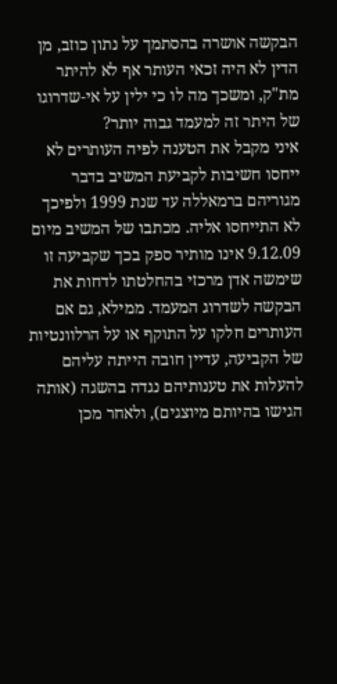הבקשה אושרה בהסתמך על נתון כוזב, מן הדין לא היה זכאי העותר אף לא להיתר מת"ק, ומשכך מה לו כי ילין על אי-שדרוגו של היתר זה למעמד גבוה יותר?
איני מקבל את הטענה לפיה העותרים לא ייחסו חשיבות לקביעת המשיב בדבר מגוריהם ברמאללה עד שנת 1999 ולפיכך לא התייחסו אליה. מכתבו של המשיב מיום 9.12.09 אינו מותיר ספק בכך שקביעה זו שימשה אדן מרכזי בהחלטתו לדחות את הבקשה לשדרוג המעמד. ממילא, גם אם העותרים חלקו על התוקף או על הרלוונטיות של הקביעה, עדיין חובה הייתה עליהם להעלות את טענותיהם נגדה בהשגה (אותה הגישו בהיותם מיוצגים), ולאחר מכן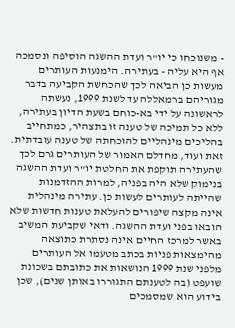- משנוכחו כי יו"ר ועדת ההשגה הוסיפה ונסמכה אף היא עליה - בעתירה. הימנעות העותרים מעשות כן הביאה לכך שהכחשת הקביעה בדבר מגוריהם ברמאללה עד לשנת 1999, נעשתה לראשונה על ידי בא-כוחם בשעת הדיון בעתירה, ללא כל תמיכה של טענה זו בתצהיר, כמתחייב בהליכים מינהליים להוכחתה של טענה עובדתית. זאת ועוד, מחדלם האמור של העותרים גרם לכך שהעתירה תוקפת את החלטת יו"ר ועדת ההשגה בנימוק שלא היה בפניה, למרות ההזדמנות שהייתה לעותרים לעשות כן. עתירה מינהלית אינה מקצה שיפורים להעלאת טענות חדשות שלא הובאו בפני ועדת ההשגה. ודאי שקביעת המשיב באשר למרכז החיים אינה נסתרת כתוצאה מהימצאות פניות בכתב מטעמו אל העותרים מלפני שנת 1999 הנושאות את כתובתם בשכונת שועפט (בה לטענתם התגוררו באותן שנים), שכן בידוע הוא שמסמכים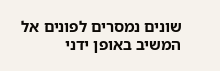שונים נמסרים לפונים אל המשיב באופן ידני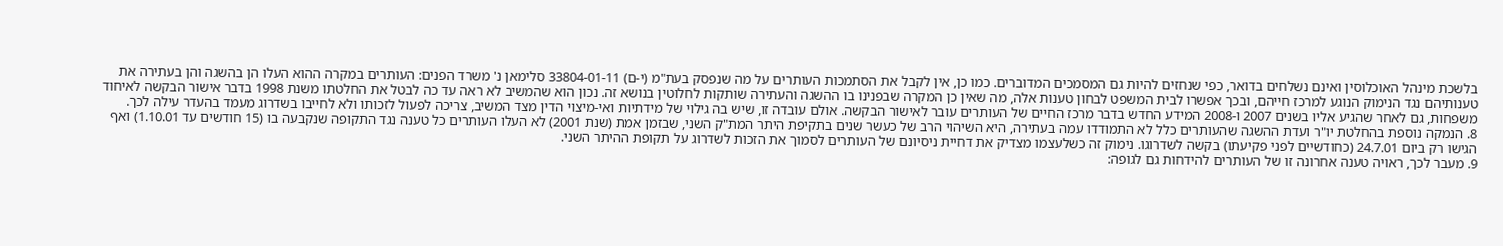בלשכת מינהל האוכלוסין ואינם נשלחים בדואר, כפי שנחזים להיות גם המסמכים המדוברים. כמו כן, אין לקבל את הסתמכות העותרים על מה שנפסק בעת"מ (י-ם) 33804-01-11 סלימאן נ' משרד הפנים: העותרים במקרה ההוא העלו הן בהשגה והן בעתירה את טענותיהם נגד הנימוק הנוגע למרכז חייהם, ובכך אפשרו לבית המשפט לבחון טענות אלה, מה שאין כן המקרה שבפנינו בו ההשגה והעתירה שותקות לחלוטין בנושא זה. נכון הוא שהמשיב לא ראה עד כה לבטל את החלטתו משנת 1998 בדבר אישור הבקשה לאיחוד משפחות, גם לאחר שהגיע אליו בשנים 2007 ו-2008 המידע החדש בדבר מרכז החיים של העותרים עובר לאישור הבקשה. אולם עובדה זו, שיש בה גילוי של מידתיות ואי-מיצוי הדין מצד המשיב, צריכה לפעול לזכותו ולא לחייבו בשדרוג מעמד בהעדר עילה לכך.
8. הנמקה נוספת בהחלטת יו"ר ועדת ההשגה שהעותרים כלל לא התמודדו עמה בעתירה, היא השיהוי הרב של כעשר שנים בתקיפת היתר המת"ק השני, שבזמן אמת (שנת 2001) לא העלו העותרים כל טענה נגד התקופה שנקבעה בו (15 חודשים עד 1.10.01) ואף הגישו רק ביום 24.7.01 (כחודשיים לפני פקיעתו) בקשה לשדרוגו. נימוק זה כשלעצמו מצדיק את דחיית ניסיונם של העותרים לסמוך את הזכות לשדרוג על תקופת ההיתר השני.
9. מעבר לכך, ראויה טענה אחרונה זו של העותרים להידחות גם לגופה: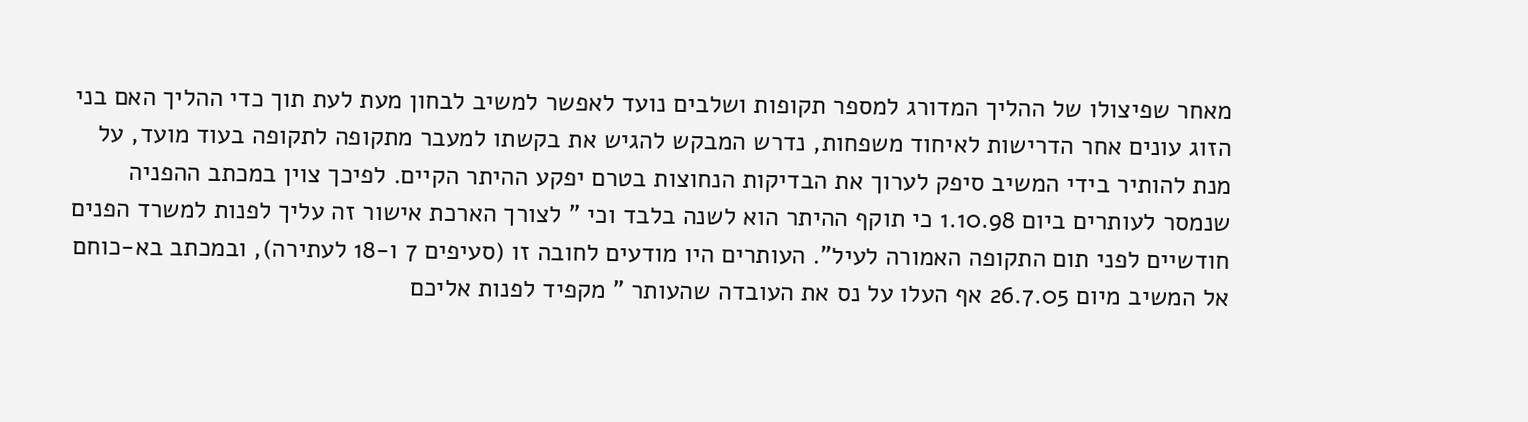מאחר שפיצולו של ההליך המדורג למספר תקופות ושלבים נועד לאפשר למשיב לבחון מעת לעת תוך כדי ההליך האם בני הזוג עונים אחר הדרישות לאיחוד משפחות, נדרש המבקש להגיש את בקשתו למעבר מתקופה לתקופה בעוד מועד, על מנת להותיר בידי המשיב סיפק לערוך את הבדיקות הנחוצות בטרם יפקע ההיתר הקיים. לפיכך צוין במכתב ההפניה שנמסר לעותרים ביום 1.10.98 כי תוקף ההיתר הוא לשנה בלבד וכי " לצורך הארכת אישור זה עליך לפנות למשרד הפנים חודשיים לפני תום התקופה האמורה לעיל". העותרים היו מודעים לחובה זו (סעיפים 7 ו-18 לעתירה), ובמכתב בא-כוחם אל המשיב מיום 26.7.05 אף העלו על נס את העובדה שהעותר " מקפיד לפנות אליכם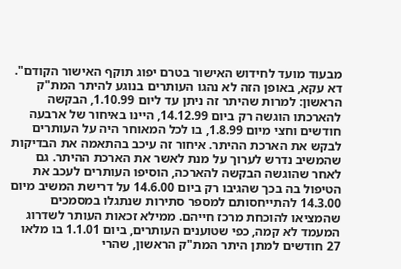מבעוד מועד לחידוש האישור בטרם יפוג תוקף האישור הקודם". דא עקא, באופן הזה לא נהגו העותרים בנוגע להיתר המת"ק הראשון: למרות שהיתר זה ניתן עד ליום 1.10.99, הבקשה להארכתו הוגשה רק ביום 14.12.99, היינו באיחור של ארבעה חודשים וחצי מיום 1.8.99, בו לכל המאוחר היה על העותרים לבקש את הארכת ההיתר. איחור זה עיכב בהתאמה את הבדיקות שהמשיב נדרש לערוך על מנת לאשר את הארכת ההיתר. גם לאחר שהוגשה הבקשה להארכה, הוסיפו העותרים לעכב את הטיפול בה בכך שהגיבו רק ביום 14.6.00 על דרישת המשיב מיום 14.3.00 להתייחסותם למספר סתירות שנתגלו במסמכים שהמציאו להוכחת מרכז חייהם. ממילא זכאות העותר לשדרוג המעמד לא קמה, כפי שטוענים העותרים, ביום 1.1.01 בו מלאו 27 חודשים למתן היתר המת"ק הראשון, שהרי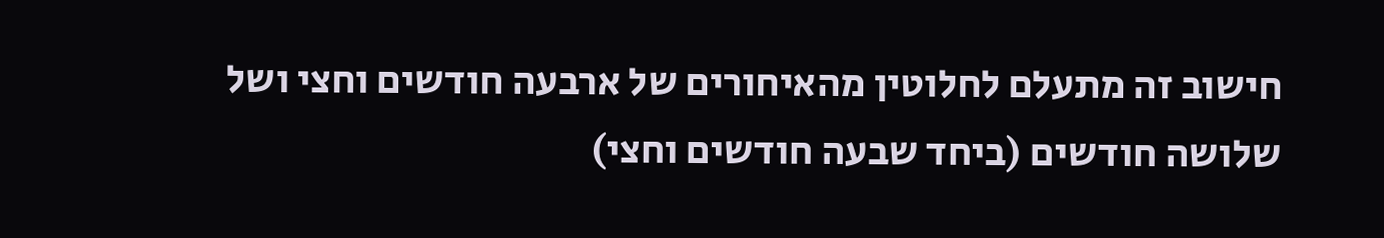חישוב זה מתעלם לחלוטין מהאיחורים של ארבעה חודשים וחצי ושל שלושה חודשים (ביחד שבעה חודשים וחצי)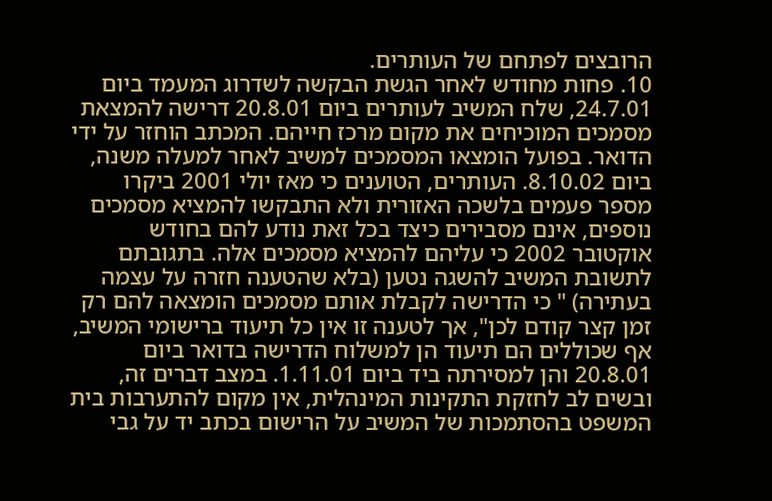הרובצים לפתחם של העותרים.
10. פחות מחודש לאחר הגשת הבקשה לשדרוג המעמד ביום 24.7.01, שלח המשיב לעותרים ביום 20.8.01 דרישה להמצאת מסמכים המוכיחים את מקום מרכז חייהם. המכתב הוחזר על ידי הדואר. בפועל הומצאו המסמכים למשיב לאחר למעלה משנה, ביום 8.10.02. העותרים, הטוענים כי מאז יולי 2001 ביקרו מספר פעמים בלשכה האזורית ולא התבקשו להמציא מסמכים נוספים, אינם מסבירים כיצד בכל זאת נודע להם בחודש אוקטובר 2002 כי עליהם להמציא מסמכים אלה. בתגובתם לתשובת המשיב להשגה נטען (בלא שהטענה חזרה על עצמה בעתירה) " כי הדרישה לקבלת אותם מסמכים הומצאה להם רק זמן קצר קודם לכן", אך לטענה זו אין כל תיעוד ברישומי המשיב, אף שכוללים הם תיעוד הן למשלוח הדרישה בדואר ביום 20.8.01 והן למסירתה ביד ביום 1.11.01. במצב דברים זה, ובשים לב לחזקת התקינות המינהלית, אין מקום להתערבות בית המשפט בהסתמכות של המשיב על הרישום בכתב יד על גבי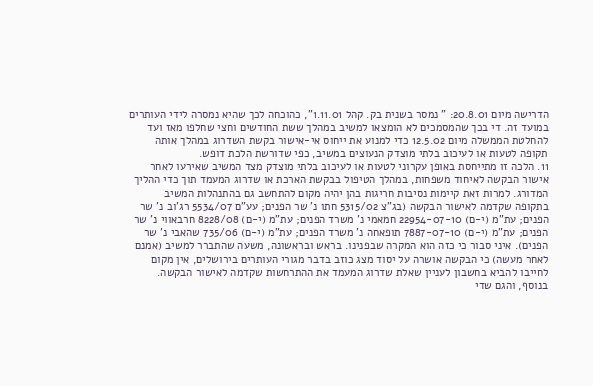הדרישה מיום 20.8.01: " נמסר בשנית בק. קהל 1.11.01", כהוכחה לכך שהיא נמסרה לידי העותרים במועד זה. די בכך שהמסמכים לא הומצאו למשיב במהלך ששת החודשים וחצי שחלפו מאז ועד להחלטת הממשלה מיום 12.5.02 כדי למנוע את ייחוס אי-אישור בקשת השדרוג במהלך אותה תקופה לטעות או לעיכוב בלתי מוצדק הנעוצים במשיב, כפי שדורשת הלכת דופש.
11. הלכה זו מתייחסת באופן עקרוני לטעות או לעיכוב בלתי מוצדק מצד המשיב שאירעו לאחר אישור הבקשה לאיחוד משפחות, במהלך הטיפול בבקשת הארכת או שדרוג המעמד תוך כדי ההליך המדורג. למרות זאת קיימות נסיבות חריגות בהן יהיה מקום להתחשב גם בהתנהלות המשיב בתקופה שקדמה לאישור הבקשה (בג"צ 5315/02 חתו נ' שר הפנים; עע"ם 5534/07 רג'וב נ' שר הפנים; עת"מ (י-ם) 22954-07-10 חמאמי נ' משרד הפנים; עת"מ (י-ם) 8228/08 חרבאווי נ' שר הפנים; עת"מ (י-ם) 7887-07-10 תופאחה נ' משרד הפנים; עת"מ (י-ם) 735/06 שהאבי נ' שר הפנים). איני סבור כי כזה הוא המקרה שבפנינו. בראש ובראשונה, משעה שהתברר למשיב (אמנם לאחר מעשה) כי הבקשה אושרה על יסוד מצג כוזב בדבר מגורי העותרים בירושלים, אין מקום לחייבו להביא בחשבון לעניין שאלת שדרוג המעמד את ההתרחשות שקדמה לאישור הבקשה. בנוסף, והגם שדי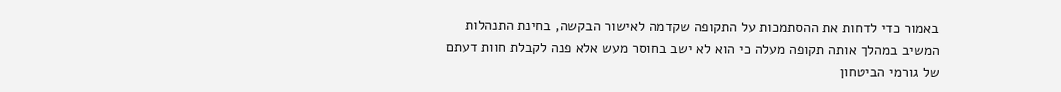באמור כדי לדחות את ההסתמכות על התקופה שקדמה לאישור הבקשה, בחינת התנהלות המשיב במהלך אותה תקופה מעלה כי הוא לא ישב בחוסר מעש אלא פנה לקבלת חוות דעתם של גורמי הביטחון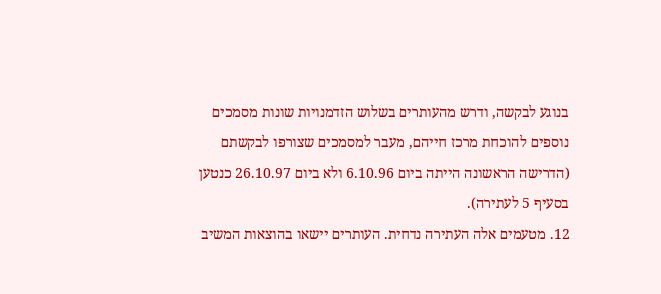בנוגע לבקשה, ודרש מהעותרים בשלוש הזדמנויות שונות מסמכים נוספים להוכחת מרכז חייהם, מעבר למסמכים שצורפו לבקשתם (הדרישה הראשונה הייתה ביום 6.10.96 ולא ביום 26.10.97 כנטען בסעיף 5 לעתירה).
12. מטעמים אלה העתירה נדחית. העותרים יישאו בהוצאות המשיב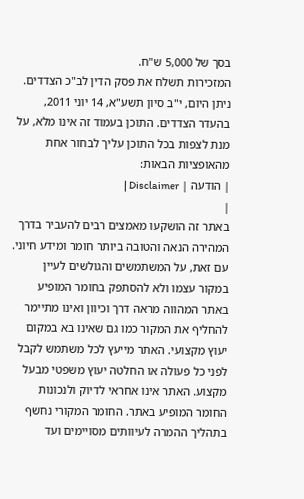בסך של 5,000 ש"ח.
המזכירות תשלח את פסק הדין לב"כ הצדדים.
ניתן היום, י"ב סיון תשע"א, 14 יוני 2011, בהעדר הצדדים. התוכן בעמוד זה אינו מלא, על מנת לצפות בכל התוכן עליך לבחור אחת מהאופציות הבאות:
| הודעה | Disclaimer |
|
באתר זה הושקעו מאמצים רבים להעביר בדרך המהירה הנאה והטובה ביותר חומר ומידע חיוני. עם זאת, על המשתמשים והגולשים לעיין במקור עצמו ולא להסתפק בחומר המופיע באתר המהווה מראה דרך וכיוון ואינו מתיימר להחליף את המקור כמו גם שאינו בא במקום יעוץ מקצועי. האתר מייעץ לכל משתמש לקבל לפני כל פעולה או החלטה יעוץ משפטי מבעל מקצוע. האתר אינו אחראי לדיוק ולנכונות החומר המופיע באתר. החומר המקורי נחשף בתהליך ההמרה לעיוותים מסויימים ועד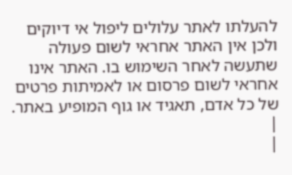להעלתו לאתר עלולים ליפול אי דיוקים ולכן אין האתר אחראי לשום פעולה שתעשה לאחר השימוש בו. האתר אינו אחראי לשום פרסום או לאמיתות פרטים של כל אדם, תאגיד או גוף המופיע באתר. |
|